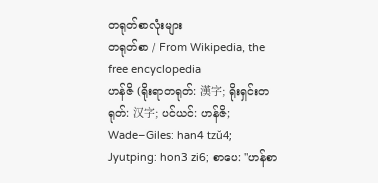တရုတ်စာလုံးများ
တရုတ်စာ / From Wikipedia, the free encyclopedia
ဟန်ဇိ (ရိုးရာတရုတ်: 漢字; ရိုးရှင်းတရုတ်: 汉字; ပင်ယင်: ဟန်ဇိ; Wade–Giles: han4 tzŭ4; Jyutping: hon3 zi6; စာပေ: "ဟန်စာ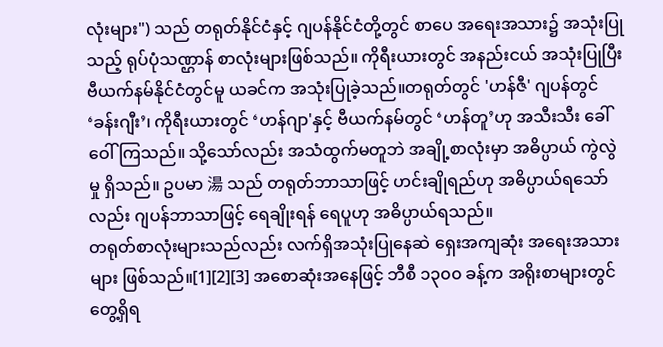လုံးများ") သည် တရုတ်နိုင်ငံနှင့် ဂျပန်နိုင်ငံတို့တွင် စာပေ အရေးအသား၌ အသုံးပြုသည့် ရုပ်ပုံသဏ္ဌာန် စာလုံးများဖြစ်သည်။ ကိုရီးယားတွင် အနည်းငယ် အသုံးပြုပြီး ဗီယက်နမ်နိုင်ငံတွင်မူ ယခင်က အသုံးပြုခဲ့သည်။တရုတ်တွင် 'ဟန်ဇီ' ဂျပန်တွင် ‘ခန်းဂျီး’၊ ကိုရီးယားတွင် ‘ဟန်ဂျာ'နှင့် ဗီယက်နမ်တွင် ‘ဟန်တူ’ဟု အသီးသီး ခေါ်ဝေါ်ကြသည်။ သို့သော်လည်း အသံထွက်မတူဘဲ အချို့စာလုံးမှာ အဓိပ္ပာယ် ကွဲလွဲမှု ရှိသည်။ ဥပမာ 湯 သည် တရုတ်ဘာသာဖြင့် ဟင်းချိုရည်ဟု အဓိပ္ပာယ်ရသော်လည်း ဂျပန်ဘာသာဖြင့် ရေချိုးရန် ရေပူဟု အဓိပ္ပာယ်ရသည်။
တရုတ်စာလုံးများသည်လည်း လက်ရှိအသုံးပြုနေဆဲ ရှေးအကျဆုံး အရေးအသားများ ဖြစ်သည်။[1][2][3] အစောဆုံးအနေဖြင့် ဘီစီ ၁၃၀၀ ခန့်က အရိုးစာများတွင် တွေ့ရှိရ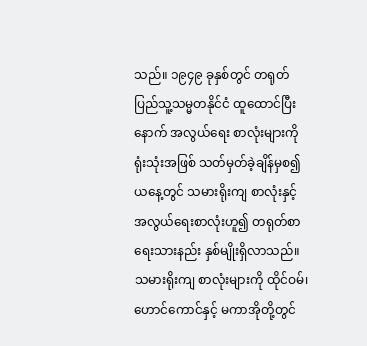သည်။ ၁၉၄၉ ခုနှစ်တွင် တရုတ်ပြည်သူ့သမ္မတနိုင်ငံ ထူထောင်ပြီးနောက် အလွယ်ရေး စာလုံးများကို ရုံးသုံးအဖြစ် သတ်မှတ်ခဲ့ချိန်မှစ၍ ယနေ့တွင် သမားရိုးကျ စာလုံးနှင့် အလွယ်ရေးစာလုံးဟူ၍ တရုတ်စာ ရေးသားနည်း နှစ်မျိုးရှိလာသည်။ သမားရိုးကျ စာလုံးများကို ထိုင်ဝမ်၊ ဟောင်ကောင်နှင့် မကာအိုတို့တွင်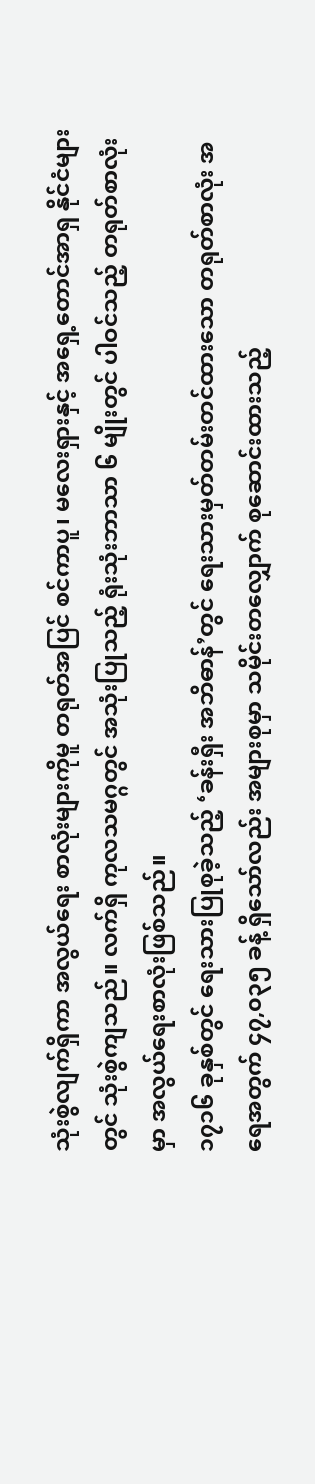သုံးစွဲလျက်ရှိကာ အလွယ်ရေး စာလုံးများကိုမူ တရုတ်အပြင် စင်ကာပူ၊ မလေးရှားနှင့် အရှေ့တောင်အာရှ နိုင်ငံများတွင် သုံးစွဲကျသည်။ လက်ရှိ ကုလသမဂ္ဂတွင် အသုံးပြုသည့် ရုံးသုံးဘာသာ ၆ မျိုးတွင် ပါဝင်သည့် တရုတ်စာလုံးမှာ အလွယ်ရေးစာလုံးဖြစ်သည်။
၁၇၁၆ ခုနှစ်တွင် ရေးသားပြုစုခဲ့သည့် ‘ခန်းရှီး အဘိဓာန်’တွင် ရေးသားမှတ်တမ်းတင်ထားသော တရုတ်စာလုံး အရေအတွက် ၄၇,၀၃၅ ခန့် ရှိသော်လည်း အများစုမှာ သမိုင်းတလျှောက် စုဆောင်းထားသည့်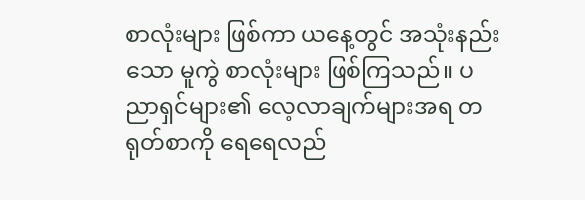စာလုံးများ ဖြစ်ကာ ယနေ့တွင် အသုံးနည်းသော မူကွဲ စာလုံးများ ဖြစ်ကြသည်။ ပညာရှင်များ၏ လေ့လာချက်များအရ တရုတ်စာကို ရေရေလည်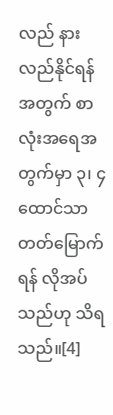လည် နားလည်နိုင်ရန်အတွက် စာလုံးအရေအတွက်မှာ ၃၊ ၄ ထောင်သာ တတ်မြောက်ရန် လိုအပ်သည်ဟု သိရသည်။[4]